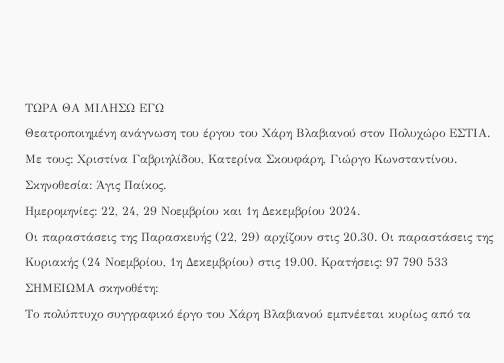ΤΩΡΑ ΘΑ ΜΙΛΗΣΩ ΕΓΩ
Θεατροποιημένη ανάγνωση του έργου του Χάρη Βλαβιανού στον Πολυχώρο ΕΣΤΙΑ.
Με τους: Χριστίνα Γαβριηλίδου, Κατερίνα Σκουφάρη, Γιώργο Κωνσταντίνου.
Σκηνοθεσία: Άγις Παίκος.
Ημερομηνίες: 22, 24, 29 Νοεμβρίου και 1η Δεκεμβρίου 2024.
Οι παραστάσεις της Παρασκευής (22, 29) αρχίζουν στις 20.30. Οι παραστάσεις της Κυριακής (24 Νοεμβρίου, 1η Δεκεμβρίου) στις 19.00. Κρατήσεις: 97 790 533
ΣΗΜΕΙΩΜΑ σκηνοθέτη:
Το πολύπτυχο συγγραφικό έργο του Χάρη Βλαβιανού εμπνέεται κυρίως από τα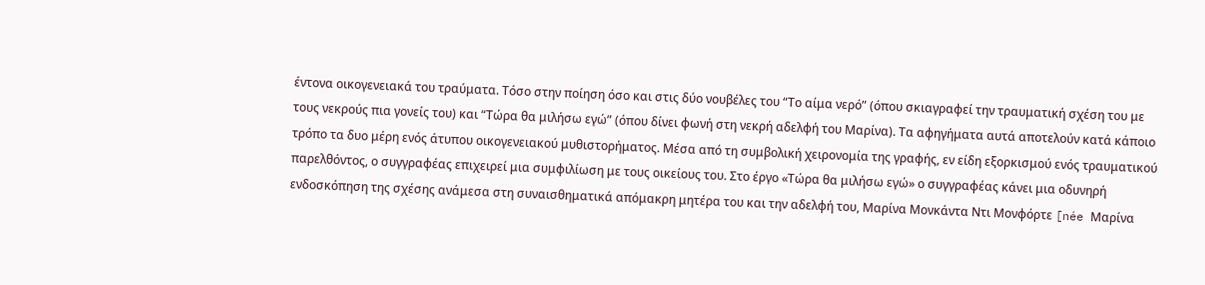έντονα οικογενειακά του τραύματα. Τόσο στην ποίηση όσο και στις δύο νουβέλες του “Το αίμα νερό” (όπου σκιαγραφεί την τραυματική σχέση του με τους νεκρούς πια γονείς του) και “Τώρα θα μιλήσω εγώ” (όπου δίνει φωνή στη νεκρή αδελφή του Μαρίνα). Τα αφηγήματα αυτά αποτελούν κατά κάποιο τρόπο τα δυο μέρη ενός άτυπου οικογενειακού μυθιστορήματος. Μέσα από τη συμβολική χειρονομία της γραφής, εν είδη εξορκισμού ενός τραυματικού παρελθόντος, ο συγγραφέας επιχειρεί μια συμφιλίωση με τους οικείους του. Στο έργο «Τώρα θα μιλήσω εγώ» ο συγγραφέας κάνει μια οδυνηρή ενδοσκόπηση της σχέσης ανάμεσα στη συναισθηματικά απόμακρη μητέρα του και την αδελφή του, Μαρίνα Μονκάντα Ντι Μονφόρτε [née Μαρίνα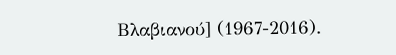Βλαβιανού] (1967-2016).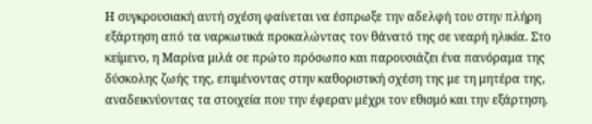Η συγκρουσιακή αυτή σχέση φαίνεται να έσπρωξε την αδελφή του στην πλήρη εξάρτηση από τα ναρκωτικά προκαλώντας τον θάνατό της σε νεαρή ηλικία. Στο κείμενο, η Μαρίνα μιλά σε πρώτο πρόσωπο και παρουσιάζει ένα πανόραμα της δύσκολης ζωής της, επιμένοντας στην καθοριστική σχέση της με τη μητέρα της, αναδεικνύοντας τα στοιχεία που την έφεραν μέχρι τον εθισμό και την εξάρτηση.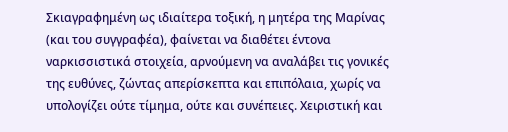Σκιαγραφημένη ως ιδιαίτερα τοξική, η μητέρα της Μαρίνας (και του συγγραφέα), φαίνεται να διαθέτει έντονα ναρκισσιστικά στοιχεία, αρνούμενη να αναλάβει τις γονικές της ευθύνες, ζώντας απερίσκεπτα και επιπόλαια, χωρίς να υπολογίζει ούτε τίμημα, ούτε και συνέπειες. Χειριστική και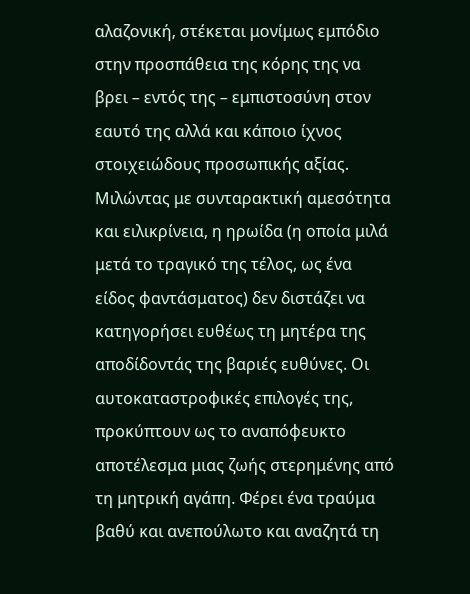αλαζονική, στέκεται μονίμως εμπόδιο στην προσπάθεια της κόρης της να βρει – εντός της – εμπιστοσύνη στον εαυτό της αλλά και κάποιο ίχνος στοιχειώδους προσωπικής αξίας. Μιλώντας με συνταρακτική αμεσότητα και ειλικρίνεια, η ηρωίδα (η οποία μιλά μετά το τραγικό της τέλος, ως ένα είδος φαντάσματος) δεν διστάζει να κατηγορήσει ευθέως τη μητέρα της αποδίδοντάς της βαριές ευθύνες. Οι αυτοκαταστροφικές επιλογές της, προκύπτουν ως το αναπόφευκτο αποτέλεσμα μιας ζωής στερημένης από τη μητρική αγάπη. Φέρει ένα τραύμα βαθύ και ανεπούλωτο και αναζητά τη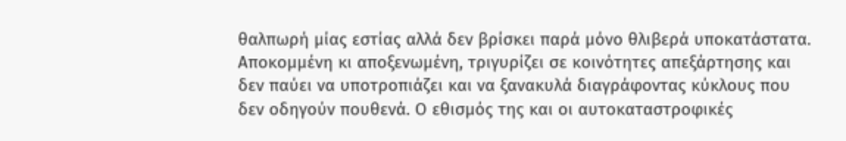θαλπωρή μίας εστίας αλλά δεν βρίσκει παρά μόνο θλιβερά υποκατάστατα. Αποκομμένη κι αποξενωμένη, τριγυρίζει σε κοινότητες απεξάρτησης και δεν παύει να υποτροπιάζει και να ξανακυλά διαγράφοντας κύκλους που δεν οδηγούν πουθενά. Ο εθισμός της και οι αυτοκαταστροφικές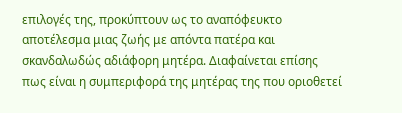επιλογές της, προκύπτουν ως το αναπόφευκτο αποτέλεσμα μιας ζωής με απόντα πατέρα και σκανδαλωδώς αδιάφορη μητέρα. Διαφαίνεται επίσης πως είναι η συμπεριφορά της μητέρας της που οριοθετεί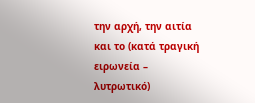την αρχή, την αιτία και το (κατά τραγική ειρωνεία – λυτρωτικό)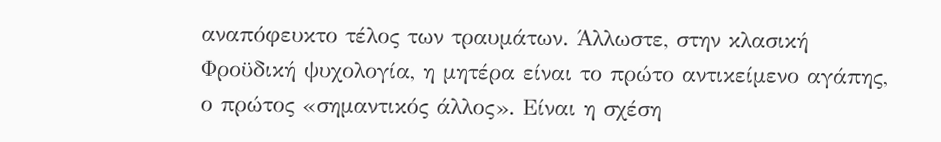αναπόφευκτο τέλος των τραυμάτων. Άλλωστε, στην κλασική Φροϋδική ψυχολογία, η μητέρα είναι το πρώτο αντικείμενο αγάπης, ο πρώτος «σημαντικός άλλος». Είναι η σχέση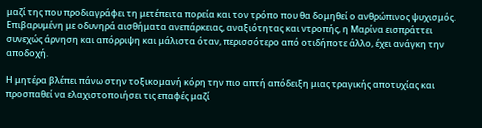μαζί της που προδιαγράφει τη μετέπειτα πορεία και τον τρόπο που θα δομηθεί ο ανθρώπινος ψυχισμός.
Επιβαρυμένη με οδυνηρά αισθήματα ανεπάρκειας, αναξιότητας και ντροπής, η Μαρίνα εισπράττει συνεχώς άρνηση και απόρριψη και μάλιστα όταν, περισσότερο από οτιδήποτε άλλο, έχει ανάγκη την αποδοχή.

Η μητέρα βλέπει πάνω στην τοξικομανή κόρη την πιο απτή απόδειξη μιας τραγικής αποτυχίας και προσπαθεί να ελαχιστοποιήσει τις επαφές μαζί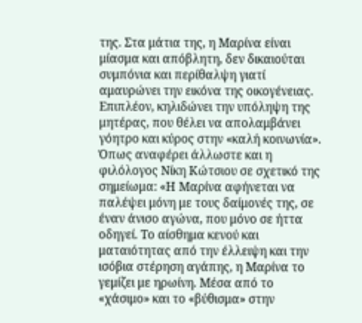της. Στα μάτια της, η Μαρίνα είναι μίασμα και απόβλητη, δεν δικαιούται συμπόνια και περίθαλψη γιατί αμαυρώνει την εικόνα της οικογένειας. Επιπλέον, κηλιδώνει την υπόληψη της μητέρας, που θέλει να απολαμβάνει γόητρο και κύρος στην «καλή κοινωνία». Όπως αναφέρει άλλωστε και η φιλόλογος Νίκη Κώτσιου σε σχετικό της σημείωμα: «Η Μαρίνα αφήνεται να παλέψει μόνη με τους δαίμονές της, σε έναν άνισο αγώνα, που μόνο σε ήττα οδηγεί. Το αίσθημα κενού και ματαιότητας από την έλλειψη και την ισόβια στέρηση αγάπης, η Μαρίνα το γεμίζει με ηρωίνη. Μέσα από το «χάσιμο» και το «βύθισμα» στην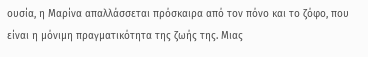ουσία, η Μαρίνα απαλλάσσεται πρόσκαιρα από τον πόνο και το ζόφο, που είναι η μόνιμη πραγματικότητα της ζωής της. Μιας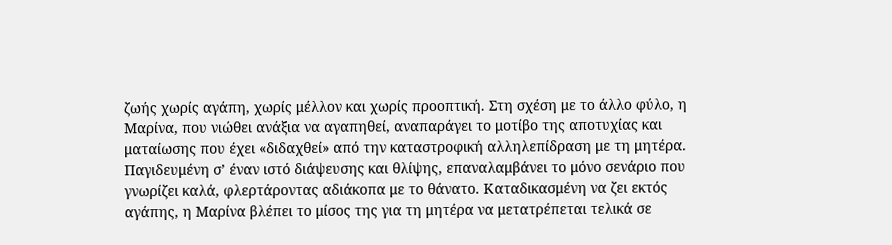ζωής χωρίς αγάπη, χωρίς μέλλον και χωρίς προοπτική. Στη σχέση με το άλλο φύλο, η Μαρίνα, που νιώθει ανάξια να αγαπηθεί, αναπαράγει το μοτίβο της αποτυχίας και ματαίωσης που έχει «διδαχθεί» από την καταστροφική αλληλεπίδραση με τη μητέρα. Παγιδευμένη σ’ έναν ιστό διάψευσης και θλίψης, επαναλαμβάνει το μόνο σενάριο που γνωρίζει καλά, φλερτάροντας αδιάκοπα με το θάνατο. Καταδικασμένη να ζει εκτός αγάπης, η Μαρίνα βλέπει το μίσος της για τη μητέρα να μετατρέπεται τελικά σε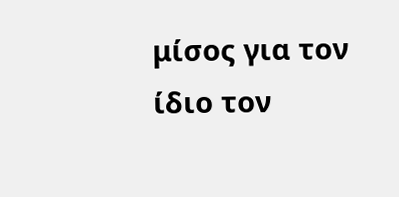μίσος για τον ίδιο τον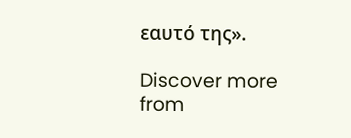εαυτό της».

Discover more from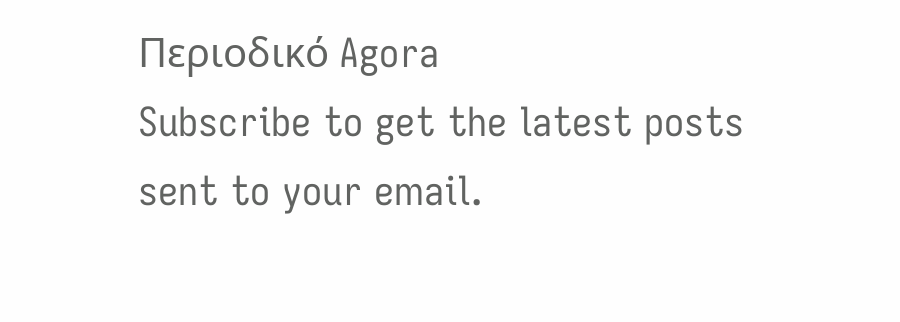Περιοδικό Agora
Subscribe to get the latest posts sent to your email.